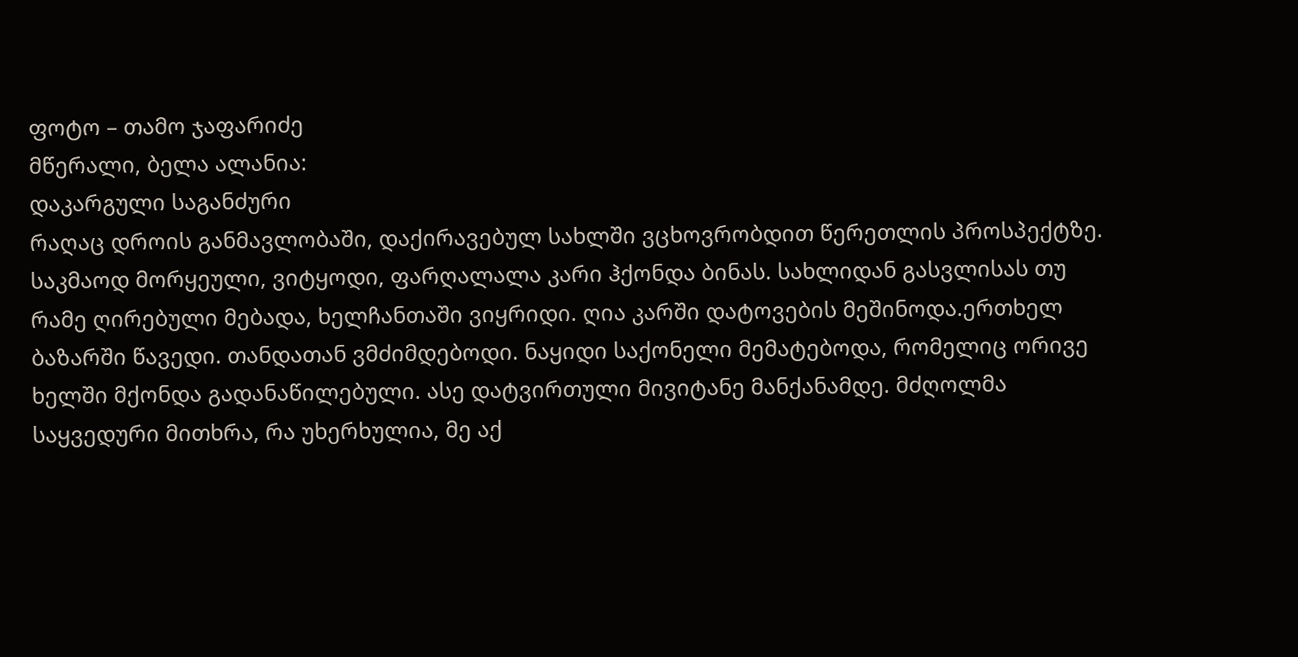ფოტო – თამო ჯაფარიძე
მწერალი, ბელა ალანია:
დაკარგული საგანძური
რაღაც დროის განმავლობაში, დაქირავებულ სახლში ვცხოვრობდით წერეთლის პროსპექტზე. საკმაოდ მორყეული, ვიტყოდი, ფარღალალა კარი ჰქონდა ბინას. სახლიდან გასვლისას თუ რამე ღირებული მებადა, ხელჩანთაში ვიყრიდი. ღია კარში დატოვების მეშინოდა.ერთხელ ბაზარში წავედი. თანდათან ვმძიმდებოდი. ნაყიდი საქონელი მემატებოდა, რომელიც ორივე ხელში მქონდა გადანაწილებული. ასე დატვირთული მივიტანე მანქანამდე. მძღოლმა საყვედური მითხრა, რა უხერხულია, მე აქ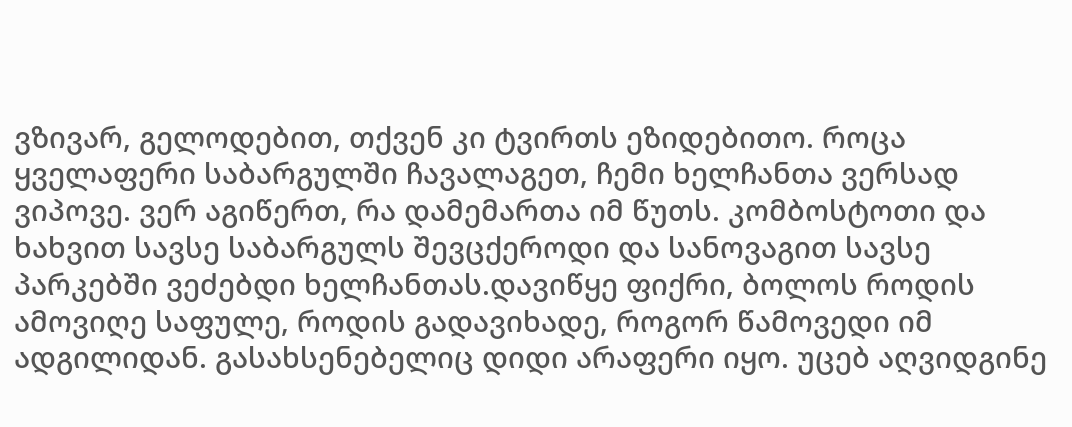ვზივარ, გელოდებით, თქვენ კი ტვირთს ეზიდებითო. როცა ყველაფერი საბარგულში ჩავალაგეთ, ჩემი ხელჩანთა ვერსად ვიპოვე. ვერ აგიწერთ, რა დამემართა იმ წუთს. კომბოსტოთი და ხახვით სავსე საბარგულს შევცქეროდი და სანოვაგით სავსე პარკებში ვეძებდი ხელჩანთას.დავიწყე ფიქრი, ბოლოს როდის ამოვიღე საფულე, როდის გადავიხადე, როგორ წამოვედი იმ ადგილიდან. გასახსენებელიც დიდი არაფერი იყო. უცებ აღვიდგინე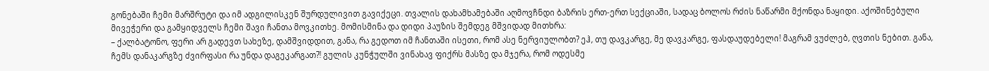გონებაში ჩემი მარშრუტი და იმ ადგილისკენ შურდულივით გავიქეცი. თვალის დახამხამებაში აღმოვჩნდი ბაზრის ერთ-ერთ სექციაში, სადაც ბოლოს რძის ნაწარმი მქონდა ნაყიდი. აქოშინებული მივეჭერი და გამყიდველს ჩემი შავი ჩანთა მოვკითხე. მომისმინა და დიდი პაუზის შემდეგ მშვიდად მითხრა:
– ქალბატონო, ფერი არ გადევთ სახეზე, დამშვიდდით, განა, რა გედოთ იმ ჩანთაში ისეთი, რომ ასე ნერვიულობთ? ეჰ, თუ დავკარგე, მე დავკარგე, ფასდაუდებელი! მაგრამ ვუძლებ, ღვთის ნებით. განა, ჩემს დანაკარგზე ძვირფასი რა უნდა დაგეკარგათ?! გულის კუნჭულში ვინახავ ფიქრს მასზე და მჯერა, რომ ოდესმე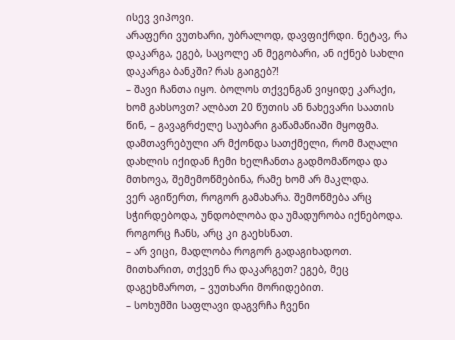ისევ ვიპოვი.
არაფერი ვუთხარი, უბრალოდ, დავფიქრდი. ნეტავ, რა დაკარგა, ეგებ, საცოლე ან მეგობარი, ან იქნებ სახლი დაკარგა ბანკში? რას გაიგებ?!
– შავი ჩანთა იყო. ბოლოს თქვენგან ვიყიდე კარაქი, ხომ გახსოვთ? ალბათ 20 წუთის ან ნახევარი საათის წინ, – გავაგრძელე საუბარი გაწამაწიაში მყოფმა.
დამთავრებული არ მქონდა სათქმელი, რომ მაღალი დახლის იქიდან ჩემი ხელჩანთა გადმომაწოდა და მთხოვა, შემემოწმებინა, რამე ხომ არ მაკლდა.
ვერ აგიწერთ, როგორ გამახარა. შემოწმება არც სჭირდებოდა, უნდობლობა და უმადურობა იქნებოდა. როგორც ჩანს, არც კი გაეხსნათ.
– არ ვიცი, მადლობა როგორ გადაგიხადოთ. მითხარით, თქვენ რა დაკარგეთ? ეგებ, მეც დაგეხმაროთ, – ვუთხარი მორიდებით.
– სოხუმში საფლავი დაგვრჩა ჩვენი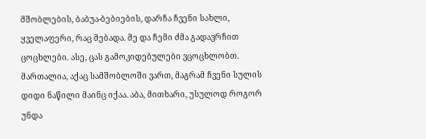მშობლების, ბაბუა-ბებიების, დარჩა ჩვენი სახლი, ყველაფერი, რაც მებადა. მე და ჩემი ძმა გადავრჩით ცოცხლები. ასე, ცას გამოკიდებულები ვცოცხლობთ. მართალია, აქაც სამშობლოში ვართ, მაგრამ ჩვენი სულის დიდი ნაწილი მაინც იქაა. აბა, მითხარი, უსულოდ როგორ უნდა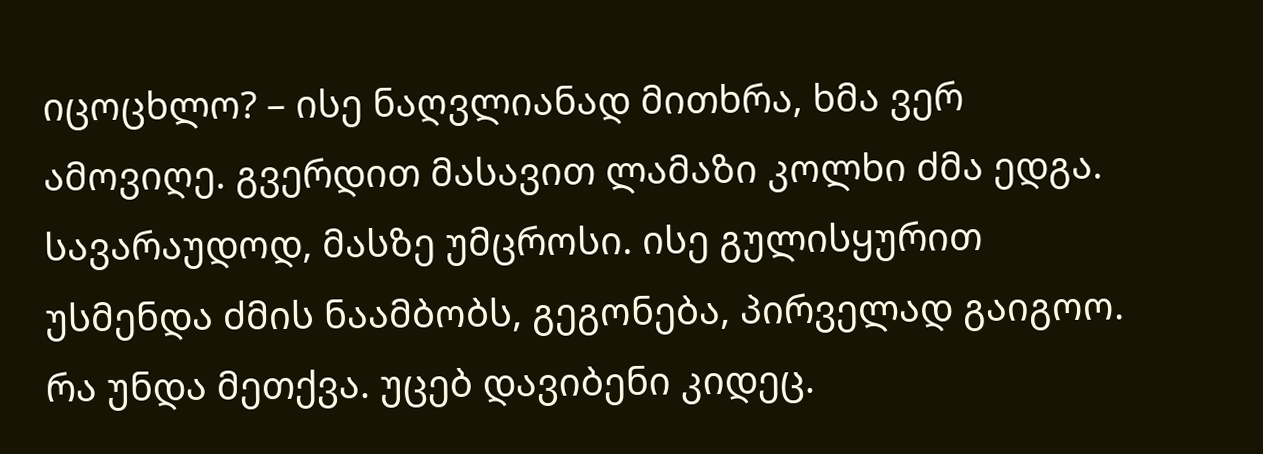იცოცხლო? – ისე ნაღვლიანად მითხრა, ხმა ვერ ამოვიღე. გვერდით მასავით ლამაზი კოლხი ძმა ედგა. სავარაუდოდ, მასზე უმცროსი. ისე გულისყურით უსმენდა ძმის ნაამბობს, გეგონება, პირველად გაიგოო.
რა უნდა მეთქვა. უცებ დავიბენი კიდეც.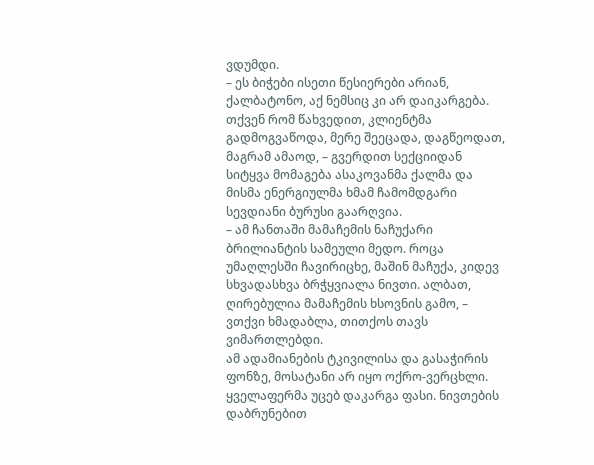ვდუმდი.
– ეს ბიჭები ისეთი წესიერები არიან, ქალბატონო, აქ ნემსიც კი არ დაიკარგება. თქვენ რომ წახვედით, კლიენტმა გადმოგვაწოდა, მერე შეეცადა, დაგწეოდათ, მაგრამ ამაოდ, – გვერდით სექციიდან სიტყვა მომაგება ასაკოვანმა ქალმა და მისმა ენერგიულმა ხმამ ჩამომდგარი სევდიანი ბურუსი გაარღვია.
– ამ ჩანთაში მამაჩემის ნაჩუქარი ბრილიანტის სამეული მედო. როცა უმაღლესში ჩავირიცხე, მაშინ მაჩუქა, კიდევ სხვადასხვა ბრჭყვიალა ნივთი. ალბათ, ღირებულია მამაჩემის ხსოვნის გამო, – ვთქვი ხმადაბლა, თითქოს თავს ვიმართლებდი.
ამ ადამიანების ტკივილისა და გასაჭირის ფონზე, მოსატანი არ იყო ოქრო-ვერცხლი. ყველაფერმა უცებ დაკარგა ფასი. ნივთების დაბრუნებით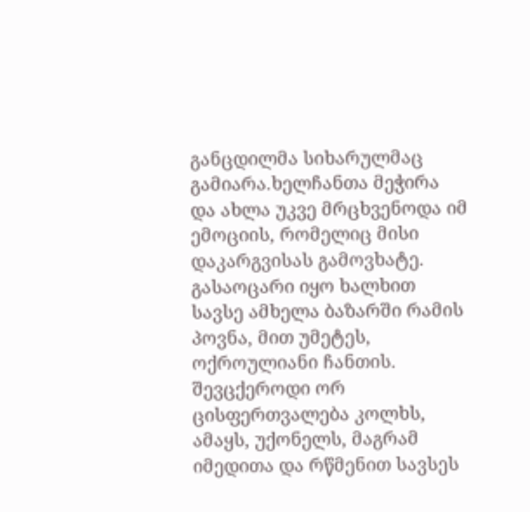განცდილმა სიხარულმაც გამიარა.ხელჩანთა მეჭირა და ახლა უკვე მრცხვენოდა იმ ემოციის, რომელიც მისი დაკარგვისას გამოვხატე. გასაოცარი იყო ხალხით სავსე ამხელა ბაზარში რამის პოვნა, მით უმეტეს, ოქროულიანი ჩანთის. შევცქეროდი ორ ცისფერთვალება კოლხს, ამაყს, უქონელს, მაგრამ იმედითა და რწმენით სავსეს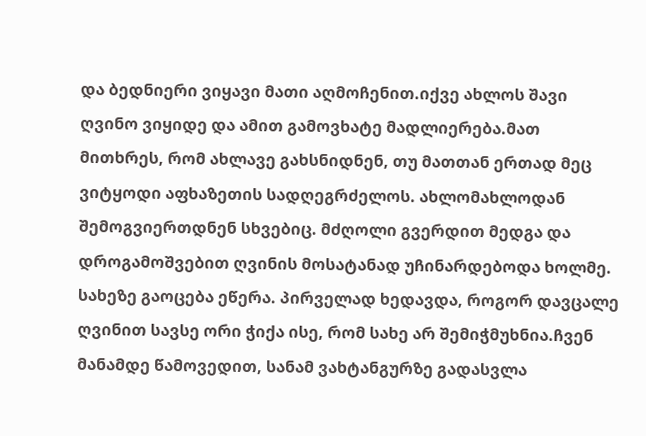და ბედნიერი ვიყავი მათი აღმოჩენით.იქვე ახლოს შავი ღვინო ვიყიდე და ამით გამოვხატე მადლიერება.მათ მითხრეს, რომ ახლავე გახსნიდნენ, თუ მათთან ერთად მეც ვიტყოდი აფხაზეთის სადღეგრძელოს. ახლომახლოდან შემოგვიერთდნენ სხვებიც. მძღოლი გვერდით მედგა და დროგამოშვებით ღვინის მოსატანად უჩინარდებოდა ხოლმე. სახეზე გაოცება ეწერა. პირველად ხედავდა, როგორ დავცალე ღვინით სავსე ორი ჭიქა ისე, რომ სახე არ შემიჭმუხნია.ჩვენ მანამდე წამოვედით, სანამ ვახტანგურზე გადასვლა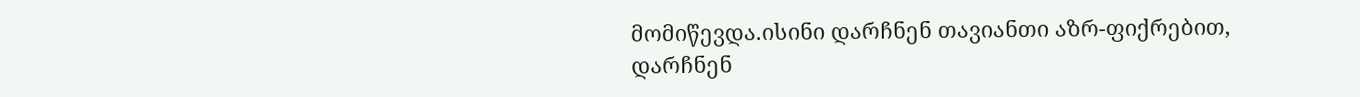მომიწევდა.ისინი დარჩნენ თავიანთი აზრ-ფიქრებით, დარჩნენ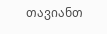თავიანთ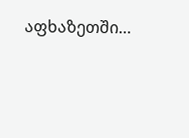აფხაზეთში…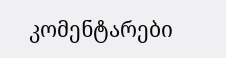კომენტარები